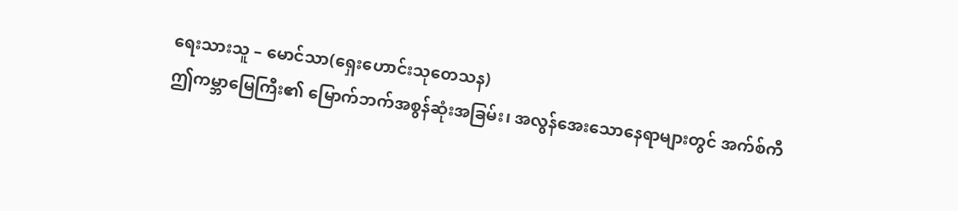ရေးသားသူ – မောင်သာ(ရှေးဟောင်းသုတေသန)
ဤကမ္ဘာမြေကြီး၏ မြောက်ဘက်အစွန်ဆုံးအခြမ်း၊ အလွန်အေးသောနေရာများတွင် အက်စ်ကီ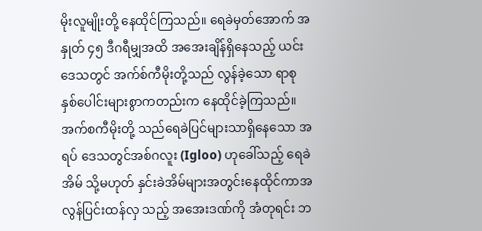မိုးလူမျိုးတို့ နေထိုင်ကြသည်။ ရေခဲမှတ်အောက် အနှုတ် ၄၅ ဒီဂရီမျှအထိ အအေးချိန်ရှိနေသည့် ယင်းဒေသတွင် အက်စ်ကီမိုးတို့သည် လွန်ခဲ့သော ရာစုနှစ်ပေါင်းများစွာကတည်းက နေထိုင်ခဲ့ကြသည်။အက်စကီမိုးတို့ သည်ရေခဲပြင်များသာရှိနေသော အရပ် ဒေသတွင်အစ်ဂလူး (Igloo) ဟုခေါ်သည့် ရေခဲအိမ် သို့မဟုတ် နှင်းခဲအိမ်များအတွင်းနေထိုင်ကာအလွန်ပြင်းထန်လှ သည့် အအေးဒဏ်ကို အံတုရင်း ဘ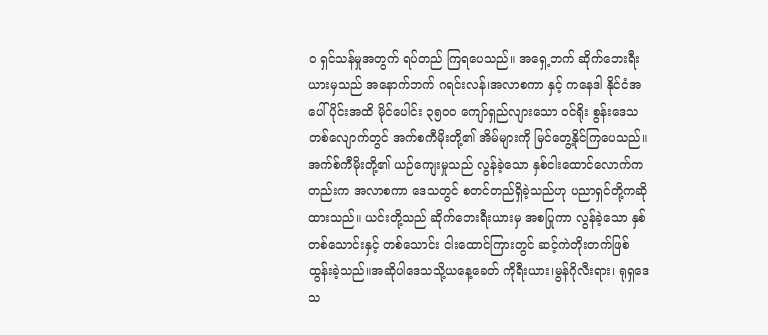၀ ရှင်သန်မှုအတွက် ရပ်တည် ကြရပေသည်။ အရှေ့ဘက် ဆိုက်ဘေးရီးယားမှသည် အနောက်ဘက် ဂရင်းလန်၊အလာစကာ နှင့် ကနေဒါ နိုင်ငံအပေါ်ပိုင်းအထိ မိုင်ပေါင်း ၃၅၀၀ ကျော်ရှည်လျားသော ဝင်ရိုး စွန်းဒေသ တစ်လျောက်တွင် အက်စကီမိုးတို့၏ အိမ်များကို မြင်တွေ့နိုင်ကြပေသည်။
အက်စ်ကီမိုးတို့၏ ယဉ်ကျေးမှုသည် လွန်ခဲ့သော နှစ်ငါးထောင်လောက်ကတည်းက အလာစကာ ဒေသတွင် စတင်တည်ရှိခဲ့သည်ဟု ပညာရှင်တို့ကဆိုထားသည်။ ယင်းတို့သည် ဆိုက်ဘေးရီးယားမှ အစပြုကာ လွန်ခဲ့သော နှစ် တစ်သောင်းနှင့် တစ်သောင်း ငါးထောင်ကြားတွင် ဆင့်ကဲတိုးတက်ဖြစ်ထွန်းခဲ့သည်။အဆိုပါဒေသသို့ယနေ့ခေတ် ကိုရီးယား၊မွန်ဂိုလီးရား၊ ရုရှဒေသ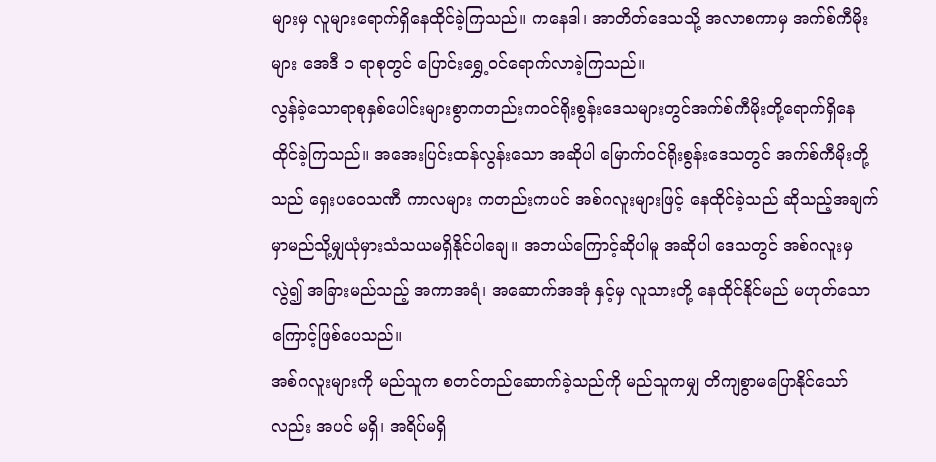များမှ လူများရောက်ရှိနေထိုင်ခဲ့ကြသည်။ ကနေဒါ၊ အာတိတ်ဒေသသို့ အလာစကာမှ အက်စ်ကီမိုးများ အေဒီ ၁ ရာစုတွင် ပြောင်းရွှေ့ဝင်ရောက်လာခဲ့ကြသည်။
လွန်ခဲ့သောရာစုနှစ်ပေါင်းများစွာကတည်းကဝင်ရိုးစွန်းဒေသများတွင်အက်စ်ကီမိုးတို့ရောက်ရှိနေထိုင်ခဲ့ကြသည်။ အအေးပြင်းထန်လွန်းသော အဆိုပါ မြောက်ဝင်ရိုးစွန်းဒေသတွင် အက်စ်ကီမိုးတို့သည် ရှေးပဝေသဏီ ကာလများ ကတည်းကပင် အစ်ဂလူးများဖြင့် နေထိုင်ခဲ့သည် ဆိုသည့်အချက်မှာမည်သို့မျှယုံမှားသံသယမရှိနိုင်ပါချေ။ အဘယ်ကြောင့်ဆိုပါမူ အဆိုပါ ဒေသတွင် အစ်ဂလူးမှလွဲ၍ အခြားမည်သည့် အကာအရံ၊ အဆောက်အအုံ နှင့်မှ လူသားတို့ နေထိုင်နိုင်မည် မဟုတ်သောကြောင့်ဖြစ်ပေသည်။
အစ်ဂလူးများကို မည်သူက စတင်တည်ဆောက်ခဲ့သည်ကို မည်သူကမျှ တိကျစွာမပြောနိုင်သော်လည်း အပင် မရှိ၊ အရိပ်မရှိ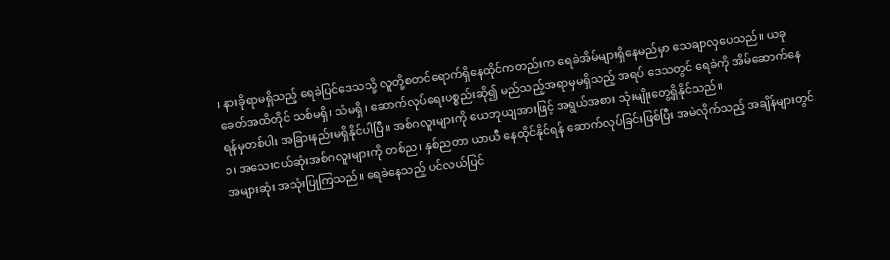၊ နားခိုရာမရှိသည့် ရေခဲပြင်ဒေသသို့ လူတို့စတင်ရောက်ရှိနေထိုင်ကတည်းက ရေခဲအိမ်များရှိနေမည်မှာ သေချာလှပေသည်။ ယခုခေတ်အထိတိုင် သစ်မရှိ၊ သံမရှိ ၊ ဆောက်လုပ်ရေးပစ္စည်းဆို၍ မည်သည့်အရာမှမရှိသည့် အရပ် ဒေသတွင် ရေခဲကို အိမ်ဆောက်နေရန်မှတစ်ပါး အခြားနည်းမရှိနိုင်ပါပြီ။ အစ်ဂလူးများကို ယေဘုယျအားဖြင့် အရွယ်အစား သုံးမျိုးတွေ့ရှိနိုင်သည်။
၁၊ အသေးငယ်ဆုံးအစ်ဂလူးများကို တစ်ည၊ နှစ်ညတာ ယာယီ နေထိုင်နိုင်ရန် ဆောက်လုပ်ခြင်းဖြစ်ပြီး အမဲလိုက်သည့် အချိန်များတွင် အများဆုံး အသုံးပြုကြသည်။ ရေခဲနေသည့် ပင်လယ်ပြင်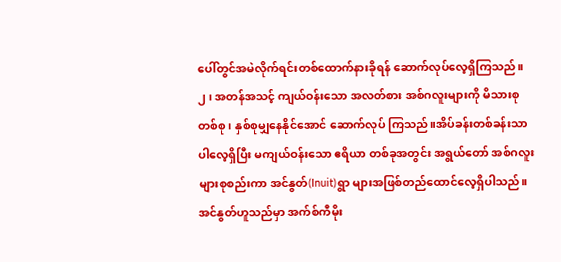ပေါ်တွင်အမဲလိုက်ရင်းတစ်ထောက်နားခိုရန် ဆောက်လုပ်လေ့ရှိကြသည်။
၂၊ အတန်အသင့် ကျယ်ဝန်းသော အလတ်စား အစ်ဂလူးများကို မိသားစု တစ်စု ၊ နှစ်စုမျှနေနိုင်အောင် ဆောက်လုပ် ကြသည်။အိပ်ခန်းတစ်ခန်းသာပါလေ့ရှိပြီး မကျယ်ဝန်းသော ဧရိယာ တစ်ခုအတွင်း အရွယ်တော် အစ်ဂလူးများစုစည်းကာ အင်နွတ်(Inuit)ရွာ များအဖြစ်တည်ထောင်လေ့ရှိပါသည်။ အင်နွတ်ဟူသည်မှာ အက်စ်ကီမိုး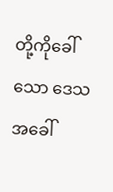တို့ကိုခေါ်သော ဒေသ အခေါ်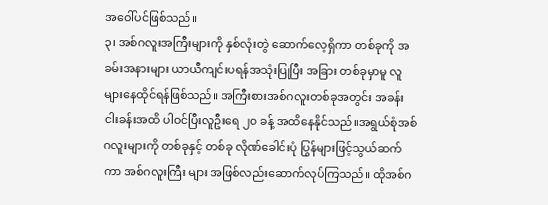အဝေါ်ပင်ဖြစ်သည်။
၃၊ အစ်ဂလူးအကြီးများကို နှစ်လုံးတွဲ ဆောက်လေ့ရှိကာ တစ်ခုကို အခမ်းအနားများ ယာယီကျင်းပရန်အသုံးပြုပြီး အခြား တစ်ခုမှာမူ လူများနေထိုင်ရန်ဖြစ်သည်။ အကြီးစားအစ်ဂလူးတစ်ခုအတွင်း အခန်းငါးခန်းအထိ ပါဝင်ပြီးလူဦးရေ ၂၀ ခန့် အထိနေနိုင်သည်။အရွယ်စုံအစ်ဂလူးများကို တစ်ခုနှင့် တစ်ခု လိုဏ်ခေါင်းပုံ ပြွန်များဖြင့်သွယ်ဆက်ကာ အစ်ဂလူးကြီး များ အဖြစ်လည်းဆောက်လုပ်ကြသည်။ ထိုအစ်ဂ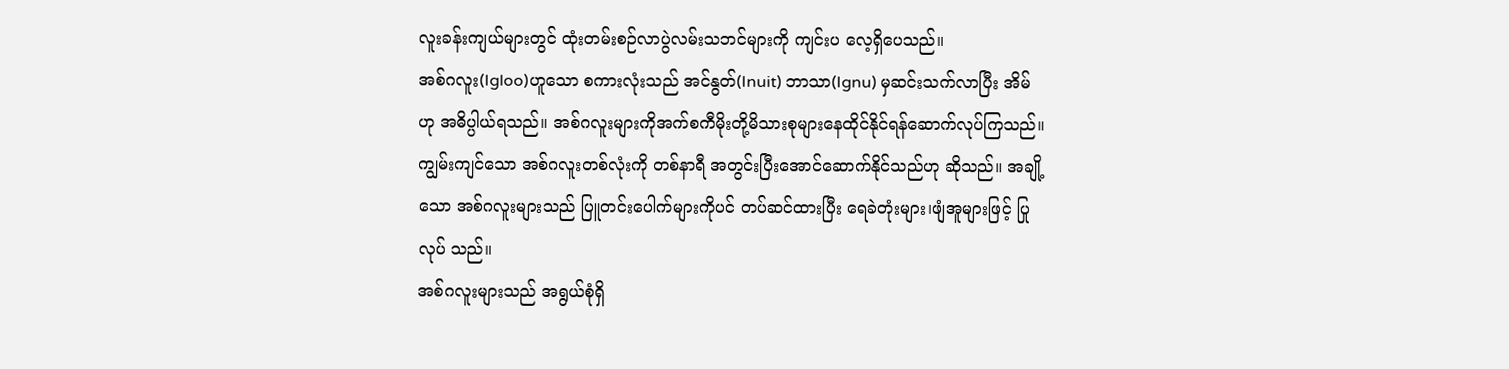လူးခန်းကျယ်များတွင် ထုံးတမ်းစဉ်လာပွဲလမ်းသဘင်များကို ကျင်းပ လေ့ရှိပေသည်။
အစ်ဂလူး(Igloo)ဟူသော စကားလုံးသည် အင်နွတ်(Inuit) ဘာသာ(Ignu) မှဆင်းသက်လာပြီး အိမ်ဟု အဓိပ္ပါယ်ရသည်။ အစ်ဂလူးများကိုအက်စကီမိုးတို့မိသားစုများနေထိုင်နိုင်ရန်ဆောက်လုပ်ကြသည်။ကျွမ်းကျင်သော အစ်ဂလူးတစ်လုံးကို တစ်နာရီ အတွင်းပြီးအောင်ဆောက်နိုင်သည်ဟု ဆိုသည်။ အချို့သော အစ်ဂလူးများသည် ပြူတင်းပေါက်များကိုပင် တပ်ဆင်ထားပြီး ရေခဲတုံးများ၊ဖျံအူများဖြင့် ပြုလုပ် သည်။
အစ်ဂလူးများသည် အရွယ်စုံရှိ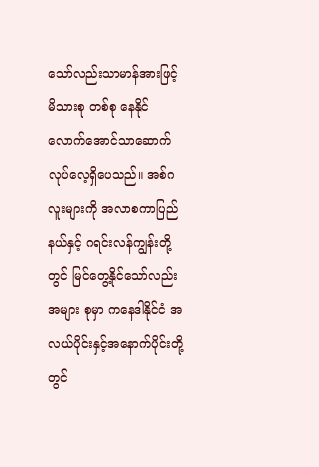သော်လည်းသာမာန်အားဖြင့် မိသားစု တစ်စု နေနိုင်လောက်အောင်သာဆောက် လုပ်လေ့ရှိပေသည်။ အစ်ဂလူးများကို အလာစကာပြည်နယ်နှင့် ဂရင်းလန်ကျွန်းတို့တွင် မြင်တွေ့နိုင်သော်လည်း အများ စုမှာ ကနေဒါနိုင်ငံ အလယ်ပိုင်းနှင့်အနောက်ပိုင်းတို့တွင်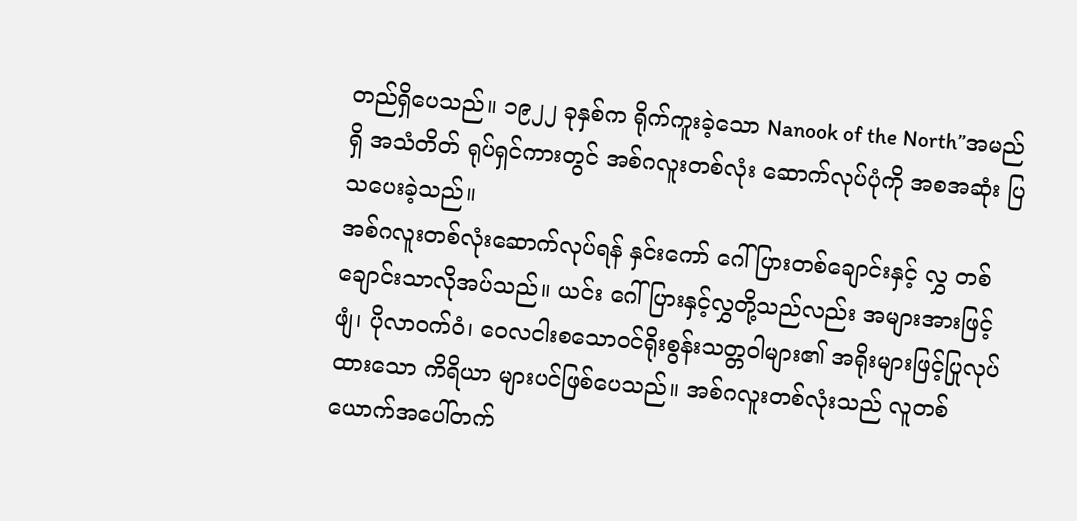တည်ရှိပေသည်။ ၁၉၂၂ ခုနှစ်က ရိုက်ကူးခဲ့သော Nanook of the North”အမည်ရှိ အသံတိတ် ရုပ်ရှင်ကားတွင် အစ်ဂလူးတစ်လုံး ဆောက်လုပ်ပုံကို အစအဆုံး ပြသပေးခဲ့သည်။
အစ်ဂလူးတစ်လုံးဆောက်လုပ်ရန် နှင်းကော် ဂေါ်ပြားတစ်ချောင်းနှင့် လွှ တစ်ချောင်းသာလိုအပ်သည်။ ယင်း ဂေါ်ပြားနှင့်လွှတို့သည်လည်း အများအားဖြင့် ဖျံ၊ ပိုလာဝက်ဝံ၊ ဝေလငါးစသောဝင်ရိုးစွန်းသတ္တဝါများ၏ အရိုးများဖြင့်ပြုလုပ် ထားသော ကိရိယာ များပင်ဖြစ်ပေသည်။ အစ်ဂလူးတစ်လုံးသည် လူတစ်ယောက်အပေါ်တက်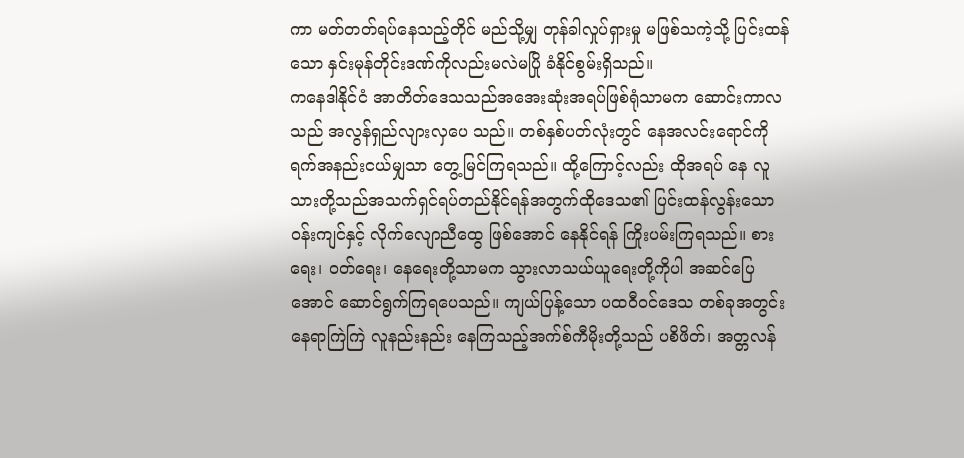ကာ မတ်တတ်ရပ်နေသည့်တိုင် မည်သို့မျှ တုန်ခါလှုပ်ရှားမှု မဖြစ်သကဲ့သို့ ပြင်းထန်သော နှင်းမုန်တိုင်းဒဏ်ကိုလည်းမလဲမပြို ခံနိုင်စွမ်းရှိသည်။
ကနေဒါနိုင်ငံ အာတိတ်ဒေသသည်အအေးဆုံးအရပ်ဖြစ်ရုံသာမက ဆောင်းကာလသည် အလွန်ရှည်လျားလှပေ သည်။ တစ်နှစ်ပတ်လုံးတွင် နေအလင်းရောင်ကို ရက်အနည်းငယ်မျှသာ တွေ့မြင်ကြရသည်။ ထို့ကြောင့်လည်း ထိုအရပ် နေ လူသားတို့သည်အသက်ရှင်ရပ်တည်နိုင်ရန်အတွက်ထိုဒေသ၏ ပြင်းထန်လွန်းသောဝန်းကျင်နှင့် လိုက်လျောညီထွေ ဖြစ်အောင် နေနိုင်ရန် ကြိုးပမ်းကြရသည်။ စားရေး၊ ဝတ်ရေး၊ နေရေးတို့သာမက သွားလာသယ်ယူရေးတို့ကိုပါ အဆင်ပြေ အောင် ဆောင်ရွက်ကြရပေသည်။ ကျယ်ပြန့်သော ပထဝီဝင်ဒေသ တစ်ခုအတွင်း နေရာကြဲကြဲ လူနည်းနည်း နေကြသည့်အက်စ်ကီမိုးတို့သည် ပစိဖိတ်၊ အတ္တလန်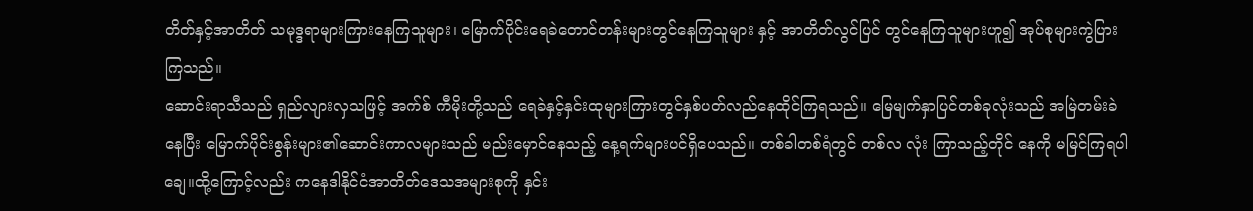တိတ်နှင့်အာတိတ် သမုဒ္ဒရာများကြားနေကြသူများ၊ မြောက်ပိုင်းရေခဲတောင်တန်းများတွင်နေကြသူများ နှင့် အာတိတ်လွင်ပြင် တွင်နေကြသူများဟူ၍ အုပ်စုများကွဲပြားကြသည်။
ဆောင်းရာသီသည် ရှည်လျားလှသဖြင့် အက်စ် ကီမိုးတို့သည် ရေခဲနှင့်နှင်းထုများကြားတွင်နှစ်ပတ်လည်နေထိုင်ကြရသည်။ မြေမျက်နှာပြင်တစ်ခုလုံးသည် အမြဲတမ်းခဲ နေပြီး မြောက်ပိုင်းစွန်းများ၏ဆောင်းကာလများသည် မည်းမှောင်နေသည့် နေ့ရက်များပင်ရှိပေသည်။ တစ်ခါတစ်ရံတွင် တစ်လ လုံး ကြာသည့်တိုင် နေကို မမြင်ကြရပါချေ။ထို့ကြောင့်လည်း ကနေဒါနိုင်ငံအာတိတ်ဒေသအများစုကို နှင်း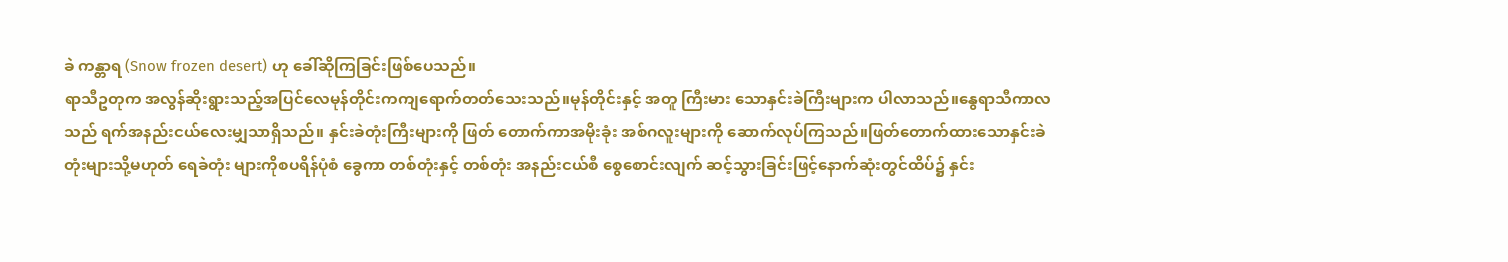ခဲ ကန္တာရ (Snow frozen desert) ဟု ခေါ်ဆိုကြခြင်းဖြစ်ပေသည်။
ရာသီဥတုက အလွန်ဆိုးရွားသည့်အပြင်လေမုန်တိုင်းကကျရောက်တတ်သေးသည်။မုန်တိုင်းနှင့် အတူ ကြီးမား သောနှင်းခဲကြီးများက ပါလာသည်။နွေရာသီကာလသည် ရက်အနည်းငယ်လေးမျှသာရှိသည်။ နှင်းခဲတုံးကြီးများကို ဖြတ် တောက်ကာအမိုးခုံး အစ်ဂလူးများကို ဆောက်လုပ်ကြသည်။ဖြတ်တောက်ထားသောနှင်းခဲတုံးများသို့မဟုတ် ရေခဲတုံး များကိုစပရိန်ပုံစံ ခွေကာ တစ်တုံးနှင့် တစ်တုံး အနည်းငယ်စီ စွေစောင်းလျက် ဆင့်သွားခြင်းဖြင့်နောက်ဆုံးတွင်ထိပ်၌ နှင်း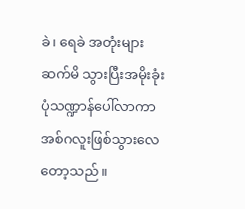ခဲ၊ ရေခဲ အတုံးများဆက်မိ သွားပြီးအမိုးခုံးပုံသဏ္ဍာန်ပေါ်လာကာ အစ်ဂလူးဖြစ်သွားလေတော့သည်။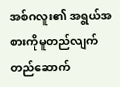အစ်ဂလူး၏ အရွယ်အစားကိုမူတည်လျက် တည်ဆောက်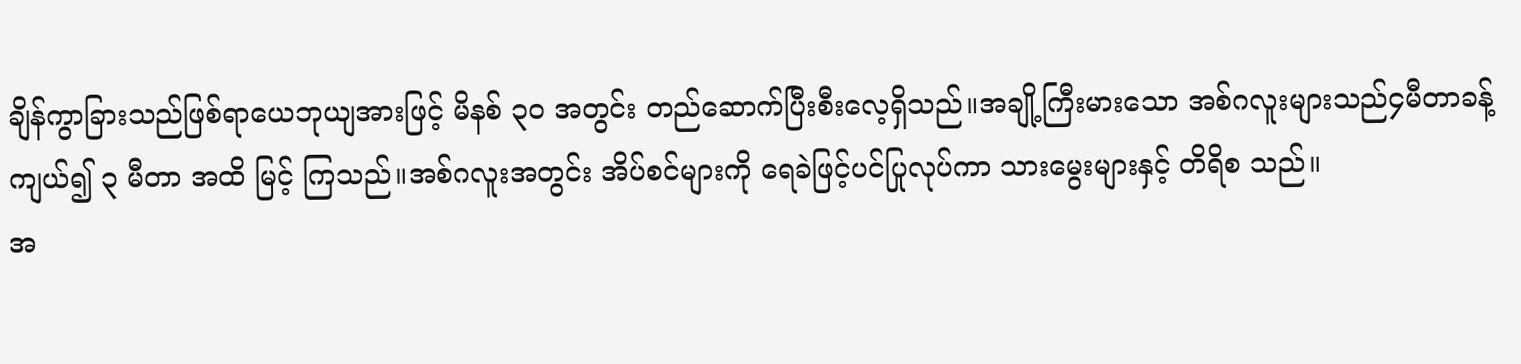ချိန်ကွာခြားသည်ဖြစ်ရာယေဘုယျအားဖြင့် မိနစ် ၃၀ အတွင်း တည်ဆောက်ပြီးစီးလေ့ရှိသည်။အချို့ကြီးမားသော အစ်ဂလူးများသည်၄မီတာခန့်ကျယ်၍ ၃ မီတာ အထိ မြင့် ကြသည်။အစ်ဂလူးအတွင်း အိပ်စင်များကို ရေခဲဖြင့်ပင်ပြုလုပ်ကာ သားမွေးများနှင့် တိရိစ သည်။
အ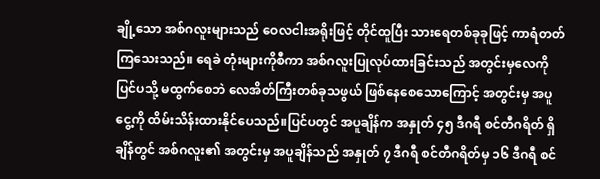ချို့သော အစ်ဂလူးများသည် ဝေလငါးအရိုးဖြင့် တိုင်ထူပြီး သားရေတစ်ခုခုဖြင့် ကာရံတတ်ကြသေးသည်။ ရေခဲ တုံးများကိုစီကာ အစ်ဂလူးပြုလုပ်ထားခြင်းသည် အတွင်းမှလေကို ပြင်ပသို့ မထွက်စေဘဲ လေအိတ်ကြီးတစ်ခုသဖွယ် ဖြစ်နေစေသောကြောင့် အတွင်းမှ အပူငွေ့ကို ထိမ်းသိန်းထားနိုင်ပေသည်။ပြင်ပတွင် အပူချိန်က အနှုတ် ၄၅ ဒီဂရီ စင်တီဂရိတ် ရှိချိန်တွင် အစ်ဂလူး၏ အတွင်းမှ အပူချိန်သည် အနှုတ် ၇ ဒီဂရီ စင်တီဂရိတ်မှ ၁၆ ဒီဂရီ စင်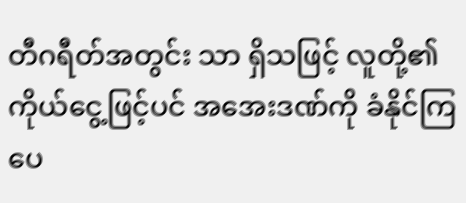တီဂရီတ်အတွင်း သာ ရှိသဖြင့် လူတို့၏ ကိုယ်ငွေ့ဖြင့်ပင် အအေးဒဏ်ကို ခံနိုင်ကြပေ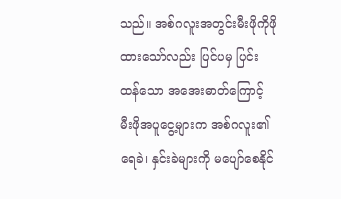သည်။ အစ်ဂလူးအတွင်းမီးဖိုကိုဖိုထားသော်လည်း ပြင်ပမှ ပြင်းထန်သော အအေးဓာတ်ကြောင့် မီးဖိုအပူငွေ့များက အစ်ဂလူး၏ ရေခဲ၊ နှင်းခဲများကို မပျော်စေနိုင်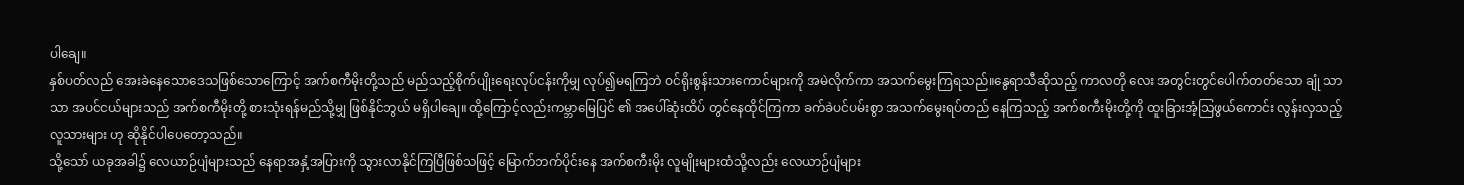ပါချေ။
နှစ်ပတ်လည် အေးခဲနေသောဒေသဖြစ်သောကြောင့် အက်စကီမိုးတို့သည် မည်သည့်စိုက်ပျိုးရေးလုပ်ငန်းကိုမျှ လုပ်၍မရကြဘဲ ဝင်ရိုးစွန်းသားကောင်များကို အမဲလိုက်ကာ အသက်မွေးကြရသည်။နွေရာသီဆိုသည့် ကာလတို လေး အတွင်းတွင်ပေါက်တတ်သော ချုံ သာသာ အပင်ငယ်များသည် အက်စကီမိုးတို့ စားသုံးရန်မည်သို့မျှ ဖြစ်နိုင်ဘွယ် မရှိပါချေ။ ထို့ကြောင့်လည်းကမ္ဘာမြေပြင် ၏ အပေါ်ဆုံးထိပ် တွင်နေထိုင်ကြကာ ခက်ခဲပင်ပမ်းစွာ အသက်မွေးရပ်တည် နေကြသည့် အက်စကီးမိုးတို့ကို ထူးခြားအံ့သြဖွယ်ကောင်း လွန်းလှသည့် လူသားများ ဟု ဆိုနိုင်ပါပေတော့သည်။
သို့သော် ယခုအခါ၌ လေယာဉ်ပျံများသည် နေရာအနှံ့အပြားကို သွားလာနိုင်ကြပြီဖြစ်သဖြင့် မြောက်ဘက်ပိုင်းနေ အက်စကီးမိုး လူမျိုးများထံသို့လည်း လေယာဉ်ပျံများ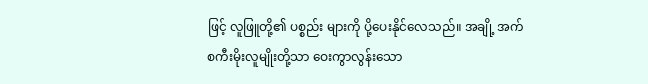ဖြင့် လူဖြူတို့၏ ပစ္စည်း များကို ပို့ပေးနိုင်လေသည်။ အချို့ အက်စကီးမိုးလူမျိုးတို့သာ ဝေးကွာလွန်းသော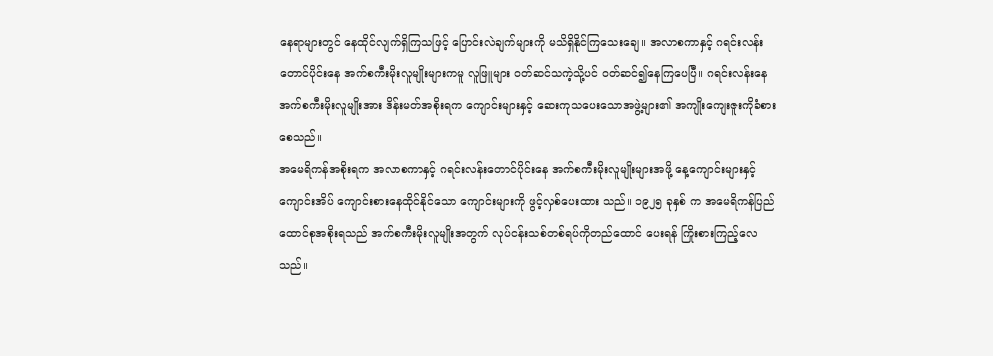နေရာများတွင် နေထိုင်လျက်ရှိကြသဖြင့် ပြောင်းလဲချက်များကို မသိရှိနိုင်ကြသေးချေ။ အလာစကာနှင့် ဂရင်းလန်းတောင်ပိုင်းနေ အက်စကီးမိုးလူမျိုးများကမူ လူဖြူများ ဝတ်ဆင်သကဲ့သို့ပင် ဝတ်ဆင်၍နေကြပေပြီ။ ဂရင်းလန်းနေ အက်စကီးမိုးလူမျိုးအား ဒိန်းမတ်အစိုးရက ကျောင်းများနှင့် ဆေးကုသပေးသောအဖွဲ့များ၏ အကျိုးကျေးဇူးကိုခံစားစေသည်။
အမေရိကန်အစိုးရက အလာစကာနှင့် ဂရင်းလန်းတောင်ပိုင်းနေ အက်စကီးမိုးလူမျိုးများအဖို့ နေ့ကျောင်းများနှင့် ကျောင်းအိပ် ကျောင်းစားနေထိုင်နိုင်သော ကျောင်းများကို ဖွင့်လှစ်ပေးထား သည်။ ၁၉၂၅ ခုနှစ် က အမေရိကန်ပြည်ထောင်စုအစိုးရသည် အက်စကီးမိုးလူမျိုးအတွက် လုပ်ငန်းသစ်တစ်ရပ်ကိုတည်ထောင် ပေးရန် ကြိုးစားကြည့်လေသည်။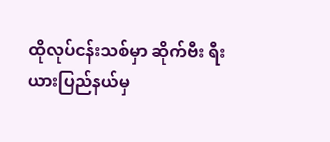ထိုလုပ်ငန်းသစ်မှာ ဆိုက်ဗီး ရီးယားပြည်နယ်မှ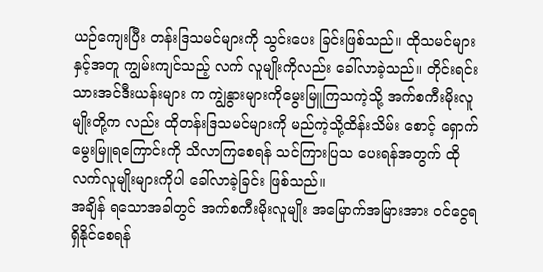ယဉ်ကျေးပြီး တန်းဒြသမင်များကို သွင်းပေး ခြင်းဖြစ်သည်။ ထိုသမင်များနှင့်အတူ ကျွမ်းကျင်သည့် လက် လူမျိုးကိုလည်း ခေါ်လာခဲ့သည်။ တိုင်းရင်းသားအင်ဒီးယန်းများ က ကျွဲနွားများကိုမွေးမြူကြသကဲ့သို့ အက်စကီးမိုးလူမျိုးတို့က လည်း ထိုတန်းဒြသမင်များကို မည်ကဲ့သို့ထိန်းသိမ်း စောင့် ရှောက် မွေးမြူရကြောင်းကို သိလာကြစေရန် သင်ကြားပြသ ပေးရန်အတွက် ထိုလက်လူမျိုးများကိုပါ ခေါ်လာခဲ့ခြင်း ဖြစ်သည်။
အချိန် ရသောအခါတွင် အက်စကီးမိုးလူမျိုး အမြောက်အမြားအား ဝင်ငွေရရှိနိုင်စေရန်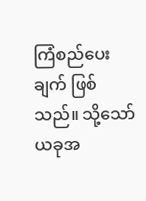ကြံစည်ပေးချက် ဖြစ်သည်။ သို့သော် ယခုအ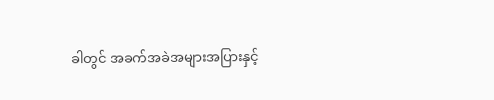ခါတွင် အခက်အခဲအများအပြားနှင့်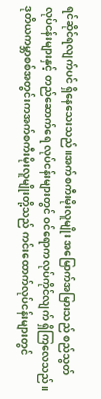ရင်ဆိုင်ရလျက်ပင် ရှိနေသေးသည်။အက်စကီးမိုးလူမျိုး အမြောက်အမြားသည် စည်သွတ်လုပ်ငန်းများနှင့် တည်ဆောက်ရေ လုပ်ငန်းများတွင် ဝင်ရောကလုပ်ကိုင်လျက် ရှိကြလေသည်။ ဒုတိယကမ္ဘာစစ်အတွင်းကအက်စကီးမိုးလူမျိုးတို့သည် ကင်းထောက်လုပ်ငန်းများတွင်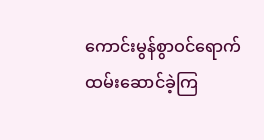ကောင်းမွန်စွာဝင်ရောက် ထမ်းဆောင်ခဲ့ကြ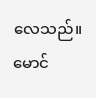လေသည်။
မောင်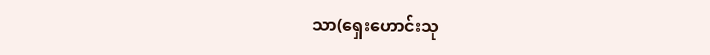သာ(ရှေးဟောင်းသု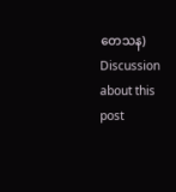တေသန)
Discussion about this post